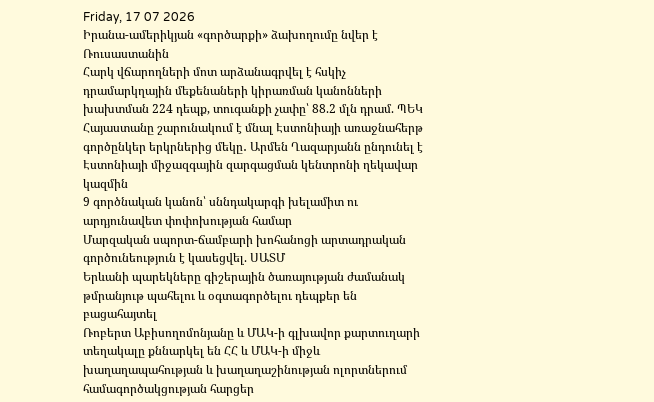Friday, 17 07 2026
Իրանա-ամերիկյան «գործարքի» ձախողումը նվեր է Ռուսաստանին
Հարկ վճարողների մոտ արձանագրվել է հսկիչ դրամարկղային մեքենաների կիրառման կանոնների խախտման 224 դեպք, տուգանքի չափը՝ 88.2 մլն դրամ. ՊԵԿ
Հայաստանը շարունակում է մնալ Էստոնիայի առաջնահերթ գործընկեր երկրներից մեկը․ Արմեն Ղազարյանն ընդունել է Էստոնիայի միջազգային զարգացման կենտրոնի ղեկավար կազմին
9 գործնական կանոն՝ սննդակարգի խելամիտ ու արդյունավետ փոփոխության համար
Մարզական սպորտ-ճամբարի խոհանոցի արտադրական գործունեություն է կասեցվել. ՍԱՏՄ
Երևանի պարեկները գիշերային ծառայության ժամանակ թմրանյութ պահելու և օգտագործելու դեպքեր են բացահայտել
Ռոբերտ Աբիսողոմոնյանը և ՄԱԿ-ի գլխավոր քարտուղարի տեղակալը քննարկել են ՀՀ և ՄԱԿ-ի միջև խաղաղապահության և խաղաղաշինության ոլորտներում համագործակցության հարցեր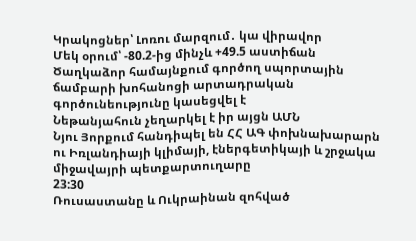Կրակոցներ՝ Լոռու մարզում․ կա վիրավոր
Մեկ օրում՝ -80.2-ից մինչև +49.5 աստիճան
Ծաղկաձոր համայնքում գործող սպորտային ճամբարի խոհանոցի արտադրական գործունեությունը կասեցվել է
Նեթանյահուն չեղարկել է իր այցն ԱՄՆ
Նյու Յորքում հանդիպել են ՀՀ ԱԳ փոխնախարարն ու Իռլանդիայի կլիմայի, էներգետիկայի և շրջակա միջավայրի պետքարտուղարը
23:30
Ռուսաստանը և Ուկրաինան զոհված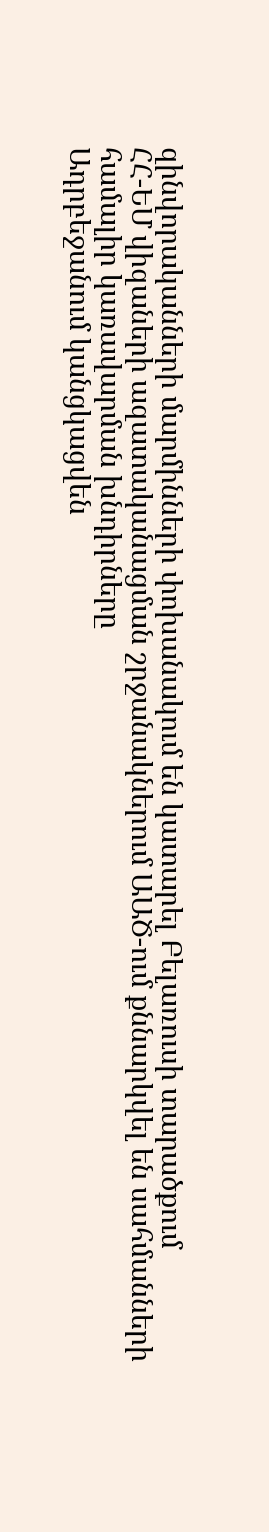զինվորականների մարմինների փոխանակում են կատարել Բելառուսի տարածքում
ՀՀ-ԵՄ վիզաների ազատականացման շրջանակներում ԱԱԾ-ում քննարկվել են սահմանների համալիր կառավարման խնդիրները
Ադրբեջանում կանցկացվեն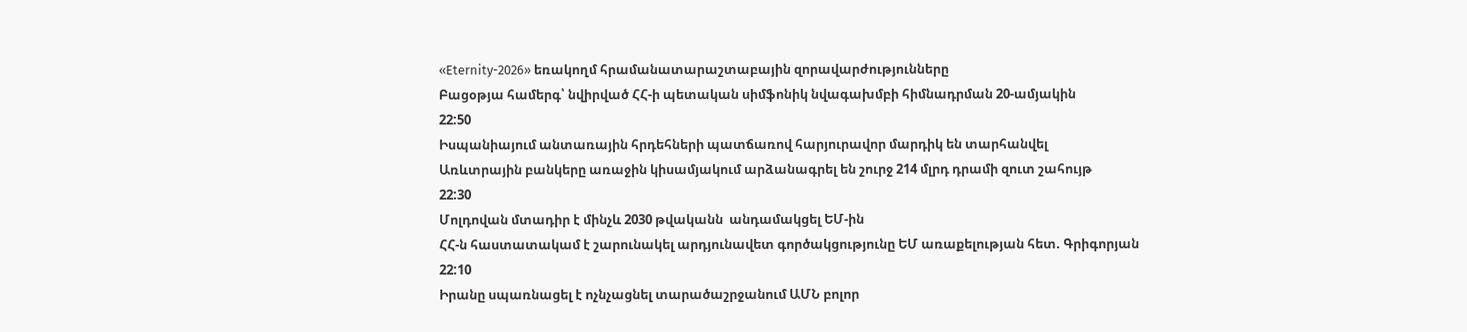«Eternity-2026» եռակողմ հրամանատարաշտաբային զորավարժությունները
Բացօթյա համերգ՝ նվիրված ՀՀ-ի պետական սիմֆոնիկ նվագախմբի հիմնադրման 20-ամյակին
22:50
Իսպանիայում անտառային հրդեհների պատճառով հարյուրավոր մարդիկ են տարհանվել
Առևտրային բանկերը առաջին կիսամյակում արձանագրել են շուրջ 214 մլրդ դրամի զուտ շահույթ
22:30
Մոլդովան մտադիր է մինչև 2030 թվականն  անդամակցել ԵՄ-ին
ՀՀ-ն հաստատակամ է շարունակել արդյունավետ գործակցությունը ԵՄ առաքելության հետ. Գրիգորյան
22:10
Իրանը սպառնացել է ոչնչացնել տարածաշրջանում ԱՄՆ բոլոր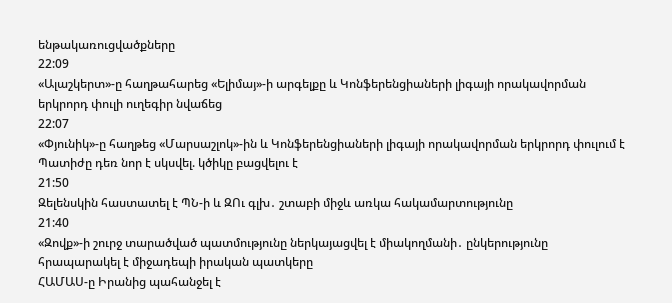ենթակառուցվածքները
22:09
«Ալաշկերտ»-ը հաղթահարեց «Ելիմայ»-ի արգելքը և Կոնֆերենցիաների լիգայի որակավորման երկրորդ փուլի ուղեգիր նվաճեց
22:07
«Փյունիկ»-ը հաղթեց «Մարսաշլոկ»-ին և Կոնֆերենցիաների լիգայի որակավորման երկրորդ փուլում է
Պատիժը դեռ նոր է սկսվել. կծիկը բացվելու է
21:50
Զելենսկին հաստատել է ՊՆ-ի և ԶՈւ գլխ․ շտաբի միջև առկա հակամարտությունը
21:40
«Զովք»-ի շուրջ տարածված պատմությունը ներկայացվել է միակողմանի․ ընկերությունը հրապարակել է միջադեպի իրական պատկերը
ՀԱՄԱՍ-ը Իրանից պահանջել է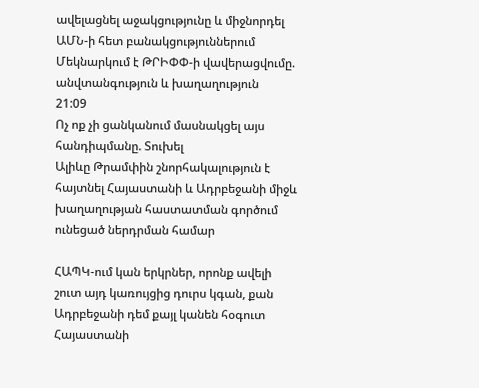ավելացնել աջակցությունը և միջնորդել ԱՄՆ-ի հետ բանակցություններում
Մեկնարկում է ԹՐԻՓՓ-ի վավերացվումը. անվտանգություն և խաղաղություն
21:09
Ոչ ոք չի ցանկանում մասնակցել այս հանդիպմանը. Տուխել
Ալիևը Թրամփին շնորհակալություն է հայտնել Հայաստանի և Ադրբեջանի միջև խաղաղության հաստատման գործում ունեցած ներդրման համար

ՀԱՊԿ-ում կան երկրներ, որոնք ավելի շուտ այդ կառույցից դուրս կգան, քան Ադրբեջանի դեմ քայլ կանեն հօգուտ Հայաստանի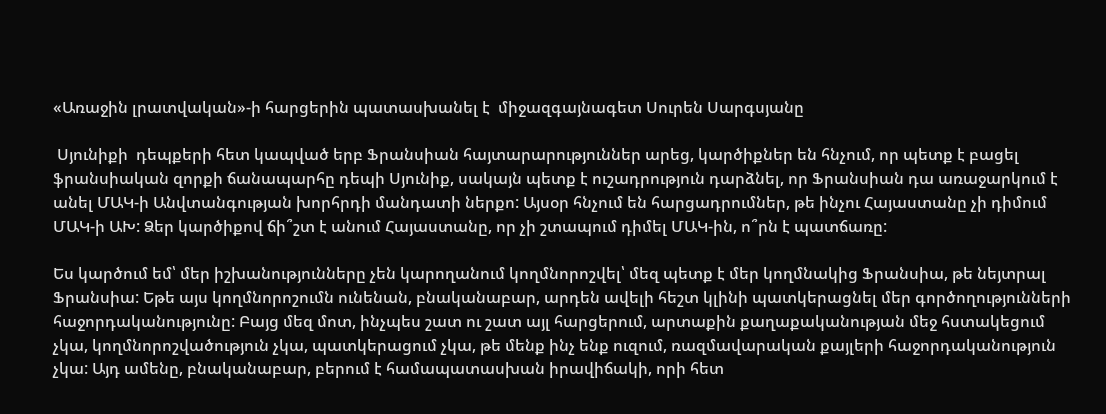«Առաջին լրատվական»-ի հարցերին պատասխանել է  միջազգայնագետ Սուրեն Սարգսյանը

 Սյունիքի  դեպքերի հետ կապված երբ Ֆրանսիան հայտարարություններ արեց, կարծիքներ են հնչում, որ պետք է բացել ֆրանսիական զորքի ճանապարհը դեպի Սյունիք, սակայն պետք է ուշադրություն դարձնել, որ Ֆրանսիան դա առաջարկում է անել ՄԱԿ-ի Անվտանգության խորհրդի մանդատի ներքո: Այսօր հնչում են հարցադրումներ, թե ինչու Հայաստանը չի դիմում ՄԱԿ-ի ԱԽ: Ձեր կարծիքով ճի՞շտ է անում Հայաստանը, որ չի շտապում դիմել ՄԱԿ-ին, ո՞րն է պատճառը:

Ես կարծում եմ՝ մեր իշխանությունները չեն կարողանում կողմնորոշվել՝ մեզ պետք է մեր կողմնակից Ֆրանսիա, թե նեյտրալ Ֆրանսիա: Եթե այս կողմնորոշումն ունենան, բնականաբար, արդեն ավելի հեշտ կլինի պատկերացնել մեր գործողությունների հաջորդականությունը: Բայց մեզ մոտ, ինչպես շատ ու շատ այլ հարցերում, արտաքին քաղաքականության մեջ հստակեցում չկա, կողմնորոշվածություն չկա, պատկերացում չկա, թե մենք ինչ ենք ուզում, ռազմավարական քայլերի հաջորդականություն չկա: Այդ ամենը, բնականաբար, բերում է համապատասխան իրավիճակի, որի հետ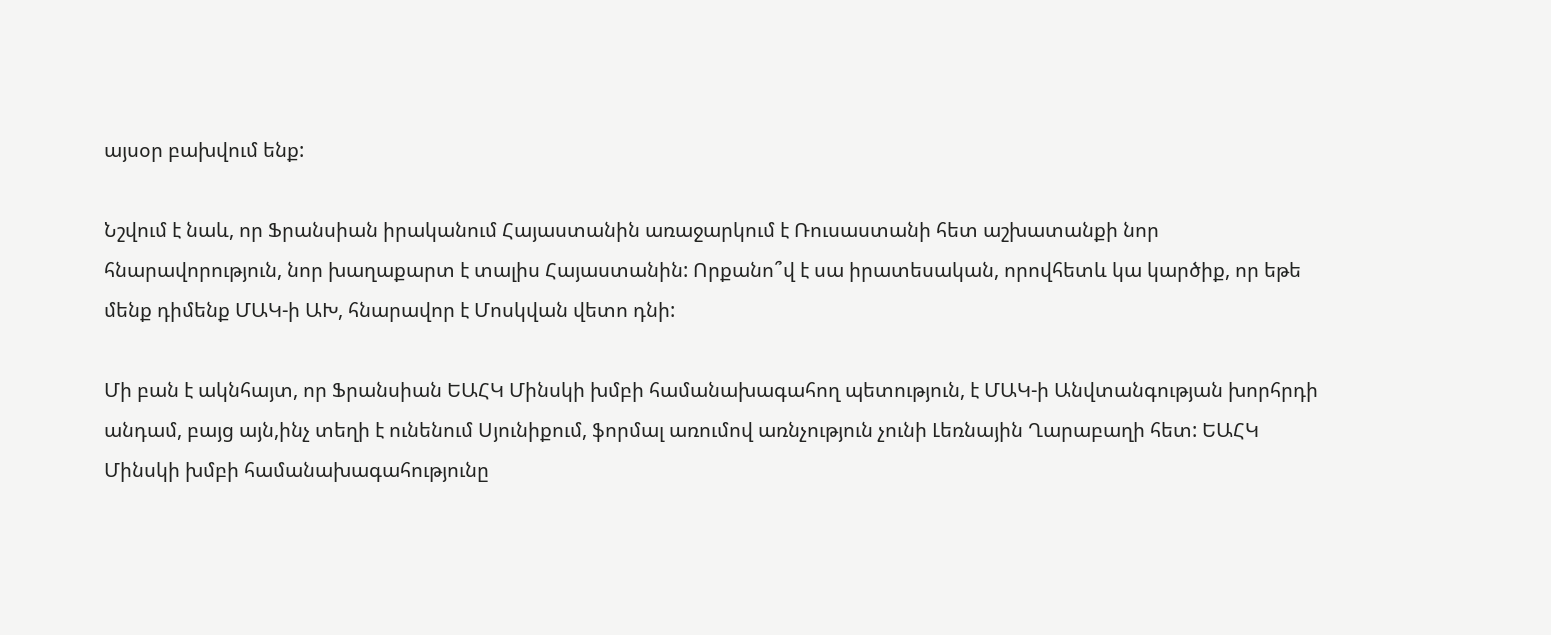այսօր բախվում ենք:

Նշվում է նաև, որ Ֆրանսիան իրականում Հայաստանին առաջարկում է Ռուսաստանի հետ աշխատանքի նոր հնարավորություն, նոր խաղաքարտ է տալիս Հայաստանին: Որքանո՞վ է սա իրատեսական, որովհետև կա կարծիք, որ եթե մենք դիմենք ՄԱԿ-ի ԱԽ, հնարավոր է Մոսկվան վետո դնի:

Մի բան է ակնհայտ, որ Ֆրանսիան ԵԱՀԿ Մինսկի խմբի համանախագահող պետություն, է ՄԱԿ-ի Անվտանգության խորհրդի անդամ, բայց այն,ինչ տեղի է ունենում Սյունիքում, ֆորմալ առումով առնչություն չունի Լեռնային Ղարաբաղի հետ: ԵԱՀԿ Մինսկի խմբի համանախագահությունը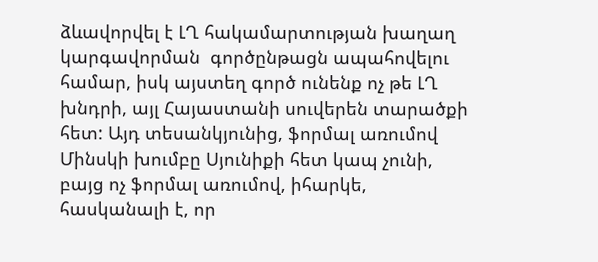ձևավորվել է ԼՂ հակամարտության խաղաղ կարգավորման  գործընթացն ապահովելու համար, իսկ այստեղ գործ ունենք ոչ թե ԼՂ խնդրի, այլ Հայաստանի սուվերեն տարածքի հետ: Այդ տեսանկյունից, ֆորմալ առումով Մինսկի խումբը Սյունիքի հետ կապ չունի, բայց ոչ ֆորմալ առումով, իհարկե, հասկանալի է, որ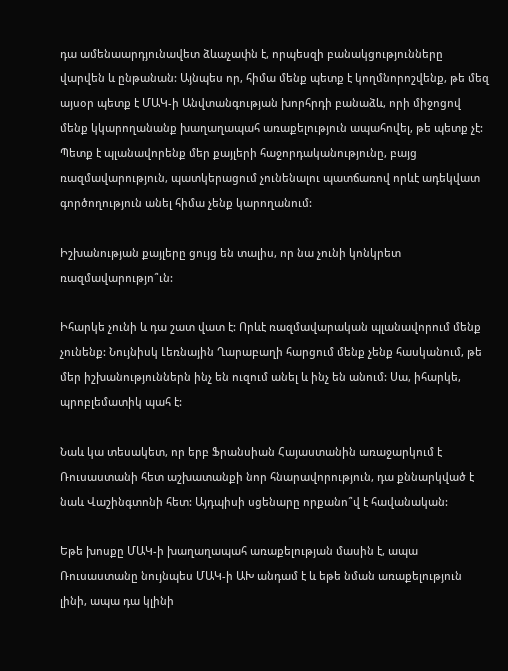դա ամենաարդյունավետ ձևաչափն է, որպեսզի բանակցությունները վարվեն և ընթանան: Այնպես որ, հիմա մենք պետք է կողմնորոշվենք, թե մեզ այսօր պետք է ՄԱԿ-ի Անվտանգության խորհրդի բանաձև, որի միջոցով մենք կկարողանանք խաղաղապահ առաքելություն ապահովել, թե պետք չէ: Պետք է պլանավորենք մեր քայլերի հաջորդականությունը, բայց ռազմավարություն, պատկերացում չունենալու պատճառով որևէ ադեկվատ գործողություն անել հիմա չենք կարողանում:

Իշխանության քայլերը ցույց են տալիս, որ նա չունի կոնկրետ ռազմավարությո՞ւն:

Իհարկե չունի և դա շատ վատ է: Որևէ ռազմավարական պլանավորում մենք չունենք: Նույնիսկ Լեռնային Ղարաբաղի հարցում մենք չենք հասկանում, թե մեր իշխանություններն ինչ են ուզում անել և ինչ են անում: Սա, իհարկե, պրոբլեմատիկ պահ է:

Նաև կա տեսակետ, որ երբ Ֆրանսիան Հայաստանին առաջարկում է Ռուսաստանի հետ աշխատանքի նոր հնարավորություն, դա քննարկված է նաև Վաշինգտոնի հետ: Այդպիսի սցենարը որքանո՞վ է հավանական:

Եթե խոսքը ՄԱԿ-ի խաղաղապահ առաքելության մասին է, ապա Ռուսաստանը նույնպես ՄԱԿ-ի ԱԽ անդամ է և եթե նման առաքելություն լինի, ապա դա կլինի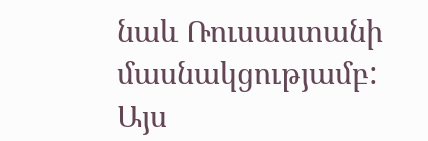նաև Ռուսաստանի մասնակցությամբ: Այս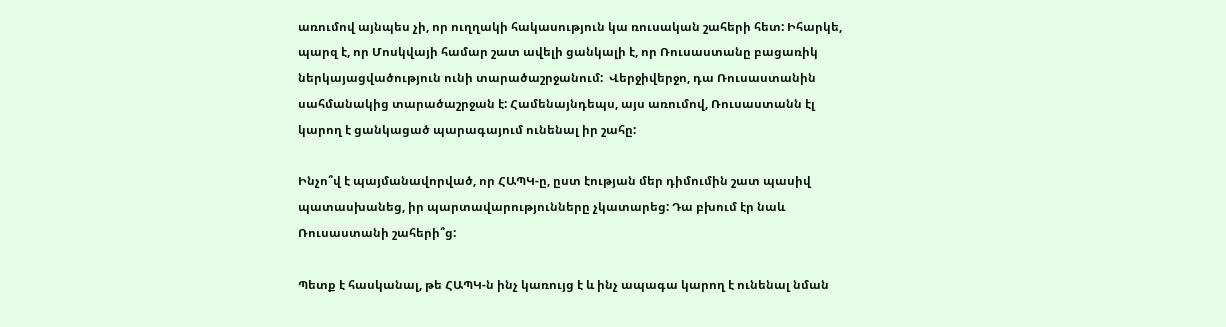առումով այնպես չի, որ ուղղակի հակասություն կա ռուսական շահերի հետ: Իհարկե, պարզ է, որ Մոսկվայի համար շատ ավելի ցանկալի է, որ Ռուսաստանը բացառիկ ներկայացվածություն ունի տարածաշրջանում:  Վերջիվերջո, դա Ռուսաստանին սահմանակից տարածաշրջան է: Համենայնդեպս, այս առումով, Ռուսաստանն էլ կարող է ցանկացած պարագայում ունենալ իր շահը:

Ինչո՞վ է պայմանավորված, որ ՀԱՊԿ-ը, ըստ էության մեր դիմումին շատ պասիվ պատասխանեց, իր պարտավարությունները չկատարեց: Դա բխում էր նաև Ռուսաստանի շահերի՞ց:

Պետք է հասկանալ, թե ՀԱՊԿ-ն ինչ կառույց է և ինչ ապագա կարող է ունենալ նման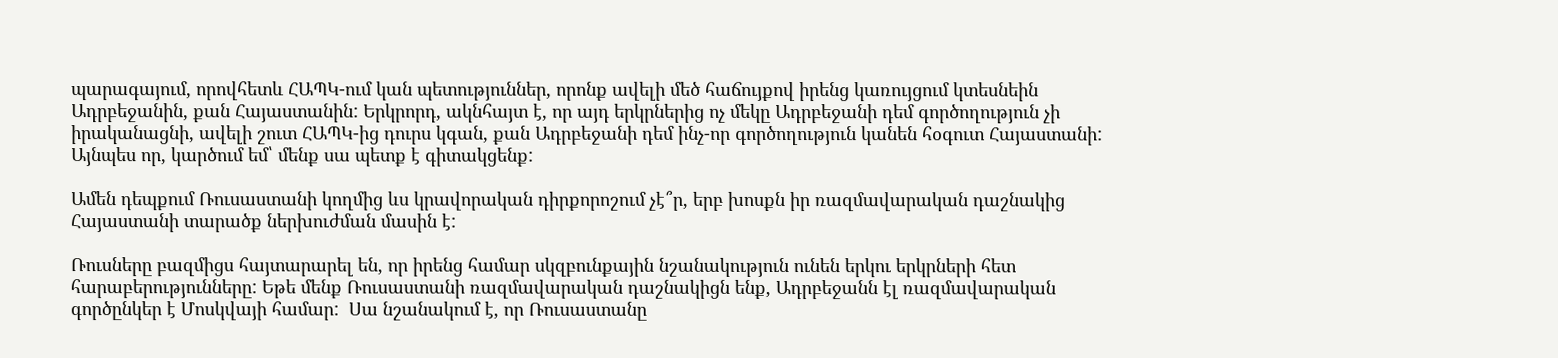պարագայում, որովհետև ՀԱՊԿ-ում կան պետություններ, որոնք ավելի մեծ հաճույքով իրենց կառույցում կտեսնեին Ադրբեջանին, քան Հայաստանին: Երկրորդ, ակնհայտ է, որ այդ երկրներից ոչ մեկը Ադրբեջանի դեմ գործողություն չի իրականացնի, ավելի շուտ ՀԱՊԿ-ից դուրս կգան, քան Ադրբեջանի դեմ ինչ-որ գործողություն կանեն հօգուտ Հայաստանի: Այնպես որ, կարծում եմ՝ մենք սա պետք է գիտակցենք:

Ամեն դեպքում Ռուսաստանի կողմից ևս կրավորական դիրքորոշում չէ՞ր, երբ խոսքն իր ռազմավարական դաշնակից Հայաստանի տարածք ներխուժման մասին է:

Ռուսները բազմիցս հայտարարել են, որ իրենց համար սկզբունքային նշանակություն ունեն երկու երկրների հետ հարաբերությունները: Եթե մենք Ռուսաստանի ռազմավարական դաշնակիցն ենք, Ադրբեջանն էլ ռազմավարական գործընկեր է Մոսկվայի համար:  Սա նշանակում է, որ Ռուսաստանը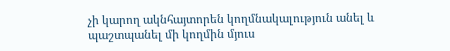չի կարող ակնհայտորեն կողմնակալություն անել և պաշտպանել մի կողմին մյուս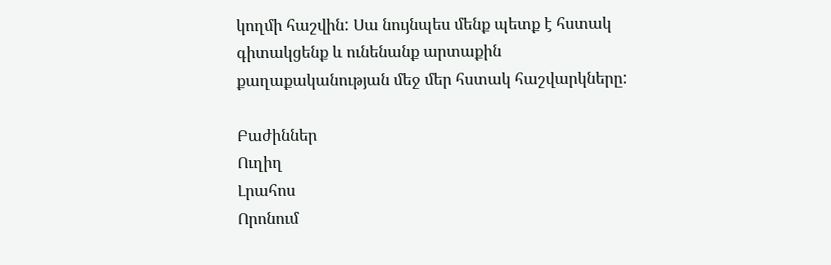կողմի հաշվին: Սա նույնպես մենք պետք է հստակ գիտակցենք և ունենանք արտաքին քաղաքականության մեջ մեր հստակ հաշվարկները:

Բաժիններ
Ուղիղ
Լրահոս
Որոնում